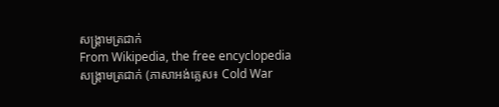សង្គ្រាមត្រជាក់
From Wikipedia, the free encyclopedia
សង្គ្រាមត្រជាក់ (ភាសាអង់គ្លេស៖ Cold War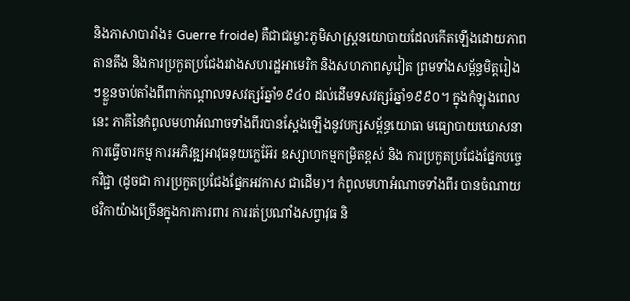និងភាសាបារាំង៖ Guerre froide) គឺជាជម្លោះភូមិសាស្ត្រនយោបាយដែលកើតឡើងដោយភាពតានតឹង និងការប្រកួតប្រជែងរវាងសហរដ្ឋអាមេរិក និងសហភាពសូវៀត ព្រមទាំងសម្ព័ន្ធមិត្តរៀងៗខ្លួនចាប់តាំងពីពាក់កណ្ដាលទសវត្សរ៍ឆ្នាំ១៩៤០ ដល់ដើមទសវត្សរ៍ឆ្នាំ១៩៩០។ ក្នុងកំឡុងពេលនេះ ភាគីនៃកំពូលមហាអំណាចទាំងពីរបានស្ដែងឡើងនូវបក្សសម្ព័ន្ធយោធា មធ្យោបាយឃោសនា ការធ្វើចារកម្ម ការអភិវឌ្ឍអាវុធនុយក្លេអ៊ែរ ឧស្សាហកម្មកម្រិតខ្ពស់ និង ការប្រកួតប្រជែងផ្នែកបច្ចេកវិជ្ជា (ដូចជា ការប្រកួតប្រជែងផ្នែកអវកាស ជាដើម)។ កំពូលមហាអំណាចទាំងពីរ បានចំណាយថវិកាយ៉ាងច្រើនក្នុងការការពារ ការរត់ប្រណាំងសព្វាវុធ និ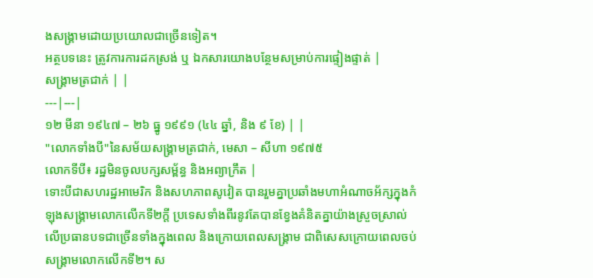ងសង្គ្រាមដោយប្រយោលជាច្រើនទៀត។
អត្ថបទនេះ ត្រូវការការដកស្រង់ ឬ ឯកសារយោងបន្ថែមសម្រាប់ការផ្ទៀងផ្ទាត់ |
សង្គ្រាមត្រជាក់ | |
---|---|
១២ មីនា ១៩៤៧ – ២៦ ធ្នូ ១៩៩១ (៤៤ ឆ្នាំ, និង ៩ ខែ) | |
"លោកទាំងបី"នៃសម័យសង្គ្រាមត្រជាក់, មេសា – សីហា ១៩៧៥
លោកទីបី៖ រដ្ឋមិនចូលបក្សសម្ព័ន្ធ និងអព្យាក្រឹត |
ទោះបីជាសហរដ្ឋអាមេរិក និងសហភាពសូវៀត បានរួមគ្នាប្រឆាំងមហាអំណាចអ័ក្សក្នុងកំឡុងសង្គ្រាមលោកលើកទី២ក្តី ប្រទេសទាំងពីរនូវតែបានខ្វែងគំនិតគ្នាយ៉ាងស្រួចស្រាល់លើប្រធានបទជាច្រើនទាំងក្នុងពេល និងក្រោយពេលសង្គ្រាម ជាពិសេសក្រោយពេលចប់សង្គ្រាមលោកលើកទី២។ ស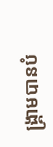ង្គ្រាមបានបំ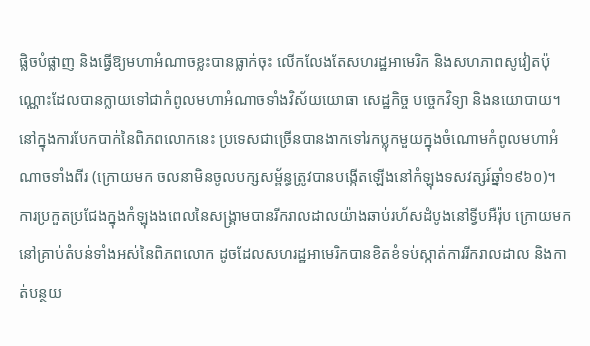ផ្លិចបំផ្លាញ និងធ្វើឱ្យមហាអំណាចខ្លះបានធ្លាក់ចុះ លើកលែងតែសហរដ្ឋអាមេរិក និងសហភាពសូវៀតប៉ុណ្ណោះដែលបានក្លាយទៅជាកំពូលមហាអំណាចទាំងវិស័យយោធា សេដ្ឋកិច្ច បច្ចេកវិទ្យា និងនយោបាយ។ នៅក្នុងការបែកបាក់នៃពិភពលោកនេះ ប្រទេសជាច្រើនបានងាកទៅរកប្លុកមួយក្នុងចំណោមកំពូលមហាអំណាចទាំងពីរ (ក្រោយមក ចលនាមិនចូលបក្សសម្ព័ន្ធត្រូវបានបង្កើតឡើងនៅកំឡុងទសវត្សរ៍ឆ្នាំ១៩៦០)។
ការប្រកួតប្រជែងក្នុងកំឡុងងពេលនៃសង្គ្រាមបានរីករាលដាលយ៉ាងឆាប់រហ័សដំបូងនៅទ្វីបអឺរ៉ុប ក្រោយមកនៅគ្រាប់តំបន់ទាំងអស់នៃពិភពលោក ដូចដែលសហរដ្ឋអាមេរិកបានខិតខំទប់ស្កាត់ការរីករាលដាល និងកាត់បន្ថយ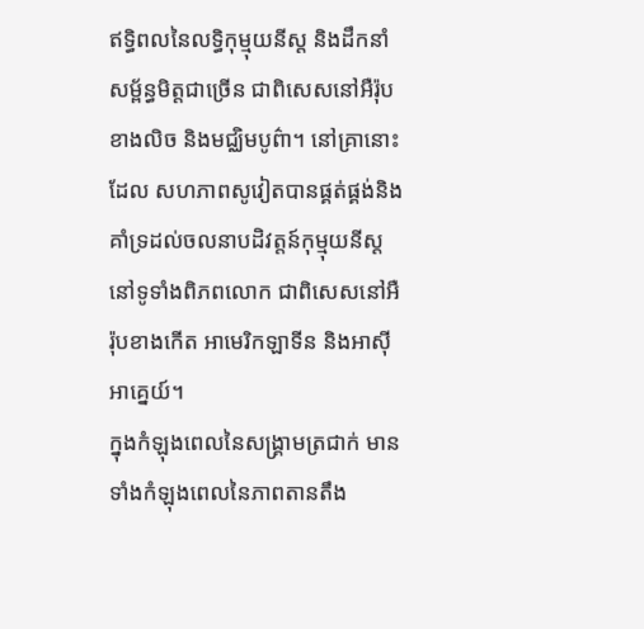ឥទ្ធិពលនៃលទ្ធិកុម្មុយនីស្ត និងដឹកនាំសម្ព័ន្ធមិត្តជាច្រើន ជាពិសេសនៅអឺរ៉ុបខាងលិច និងមជ្ឈិមបូព៌ា។ នៅគ្រានោះដែល សហភាពសូវៀតបានផ្គត់ផ្គង់និងគាំទ្រដល់ចលនាបដិវត្តន៍កុម្មុយនីស្តនៅទូទាំងពិភពលោក ជាពិសេសនៅអឺរ៉ុបខាងកើត អាមេរិកឡាទីន និងអាស៊ីអាគ្នេយ៍។
ក្នុងកំឡុងពេលនៃសង្គ្រាមត្រជាក់ មានទាំងកំឡុងពេលនៃភាពតានតឹង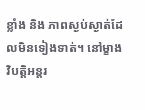ខ្លាំង និង ភាពស្ងប់ស្ងាត់ដែលមិនទៀងទាត់។ នៅម្ខាង វិបត្តិអន្តរ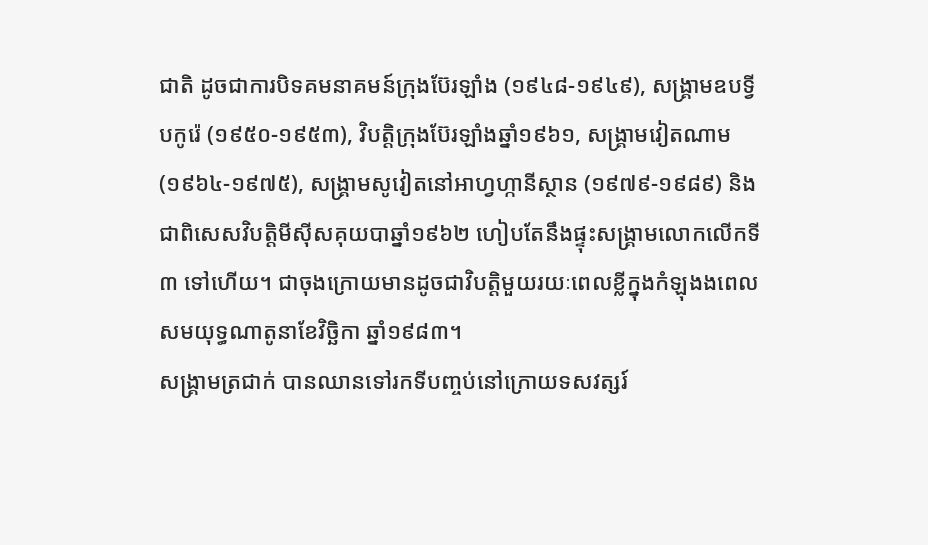ជាតិ ដូចជាការបិទគមនាគមន៍ក្រុងប៊ែរឡាំង (១៩៤៨-១៩៤៩), សង្គ្រាមឧបទ្វីបកូរ៉េ (១៩៥០-១៩៥៣), វិបត្តិក្រុងប៊ែរឡាំងឆ្នាំ១៩៦១, សង្គ្រាមវៀតណាម (១៩៦៤-១៩៧៥), សង្គ្រាមសូវៀតនៅអាហ្វហ្កានីស្ថាន (១៩៧៩-១៩៨៩) និង ជាពិសេសវិបត្តិមីស៊ីសគុយបាឆ្នាំ១៩៦២ ហៀបតែនឹងផ្ទុះសង្គ្រាមលោកលើកទី៣ ទៅហើយ។ ជាចុងក្រោយមានដូចជាវិបត្តិមួយរយៈពេលខ្លីក្នុងកំឡុងងពេលសមយុទ្ធណាតូនាខែវិច្ឆិកា ឆ្នាំ១៩៨៣។
សង្គ្រាមត្រជាក់ បានឈានទៅរកទីបញ្ចប់នៅក្រោយទសវត្សរ៍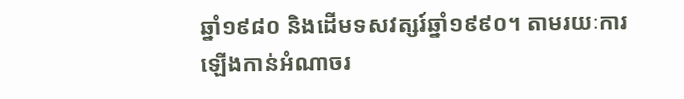ឆ្នាំ១៩៨០ និងដើមទសវត្សរ៍ឆ្នាំ១៩៩០។ តាមរយៈការឡើងកាន់អំណាចរ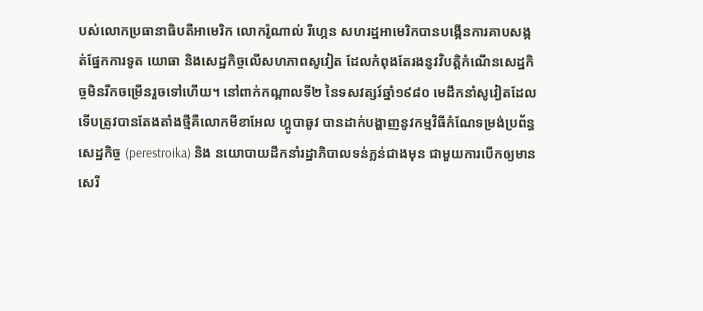បស់លោកប្រធានាធិបតីអាមេរិក លោករ៉ូណាល់ រីហ្កេន សហរដ្ឋអាមេរិកបានបង្កើនការគាបសង្កត់ផ្នែកការទូត យោធា និងសេដ្ឋកិច្ចលើសហភាពសូវៀត ដែលកំពុងតែរងនូវវិបត្តិកំណើនសេដ្ឋកិច្ចមិនរីកចម្រើនរួចទៅហើយ។ នៅពាក់កណ្ដាលទី២ នៃទសវត្សរ៍ឆ្នាំ១៩៨០ មេដឹកនាំសូវៀតដែលទើបត្រូវបានតែងតាំងថ្មីគឺលោកមីខាអែល ហ្គូបាឆូវ បានដាក់បង្ហាញនូវកម្មវិធីកំណែទម្រង់ប្រព័ន្ធសេដ្ឋកិច្ច (perestroika) និង នយោបាយដឹកនាំរដ្ឋាភិបាលទន់ភ្លន់ជាងមុន ជាមួយការបើកឲ្យមានសេរី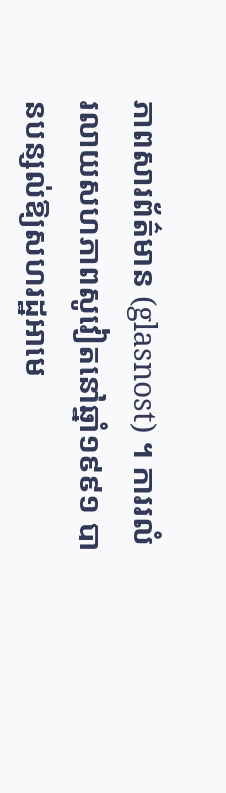ភាពសារព័ត៌មាន (glasnost) ។ ការរលំរលាយសហភាពសូវៀតនៅឆ្នាំ១៩៩១ បានបន្សល់ឱ្យសហរដ្ឋអាមេ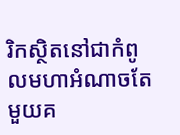រិកស្ថិតនៅជាកំពូលមហាអំណាចតែមួយគ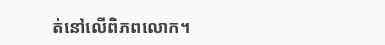ត់នៅលើពិភពលោក។